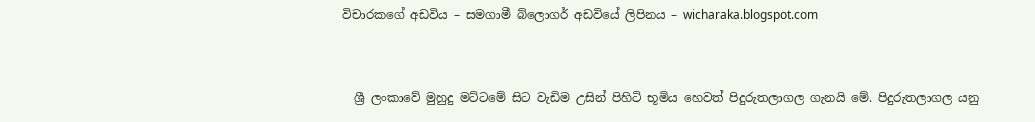විචාරකගේ අඩවිය – සමගාමී බ්ලොගර් අඩවියේ ලිපිනය – wicharaka.blogspot.com


  ශ්‍රී ලංකාවේ මුහුදු මට්ටමේ සිට වැඩිම උසින් පිහිටි භූමිය හෙවත් පිදුරුතලාගල ගැනයි මේ. පිදුරුතලාගල යනු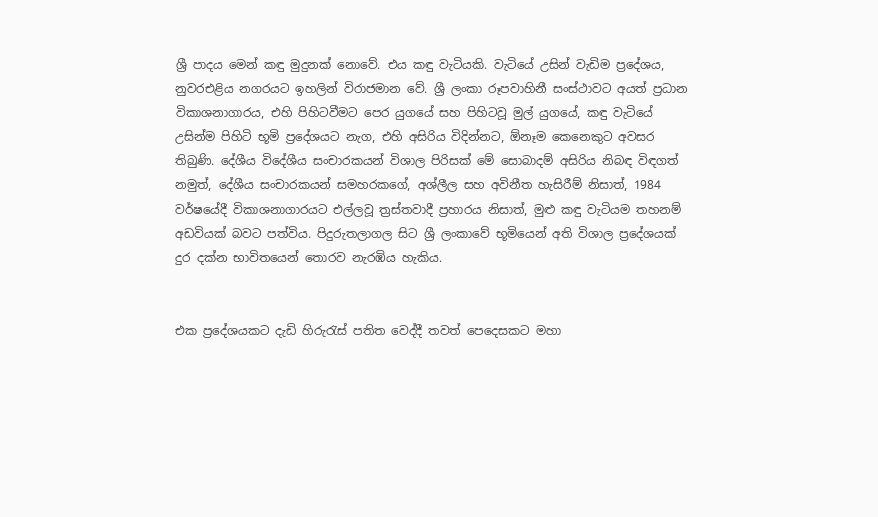ශ්‍රී පාදය මෙන් කඳු මුදුනක් නොවේ. එය කඳු වැටියකි. වැටියේ උසින් වැඩිම ප්‍රදේශය, නුවරඑළිය නගරයට ඉහලින් විරාජමාන වේ. ශ්‍රී ලංකා රූපවාහිනී සංස්ථාවට අයත් ප්‍රධාන විකාශනාගාරය, එහි පිහිටවීමට පෙර යුගයේ සහ පිහිටවූ මුල් යුගයේ, කඳු වැටියේ උසින්ම පිහිටි භූමි ප්‍රදේශයට නැග, එහි අසිරිය විදින්නට, ඕනෑම කෙනෙකුට අවසර තිබුණි. දේශීය විදේශීය සංචාරකයන් විශාල පිරිසක් මේ සොබාදම් අසිරිය නිබඳ විඳගත් නමුත්, දේශීය සංචාරකයන් සමහරකගේ, අශ්ලීල සහ අවිනීත හැසිරීම් නිසාත්, 1984 වර්ෂයේදී විකාශනාගාරයට එල්ලවූ ත්‍රස්තවාදී ප්‍රහාරය නිසාත්, මුළු කඳු වැටියම තහනම් අඩවියක් බවට පත්විය. පිදුරුතලාගල සිට ශ්‍රී ලංකාවේ භූමියෙන් අති විශාල ප්‍රදේශයක් දුර දක්න භාවිතයෙන් තොරව නැරඹිය හැකිය.


එක ප්‍රදේශයකට දැඩි හිරුරැස් පතිත වෙද්දී තවත් පෙදෙසකට මහා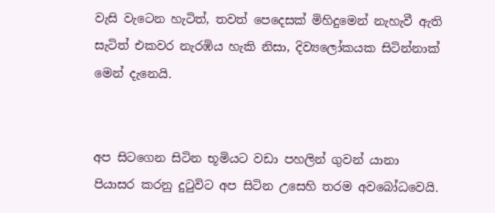වැසි වැටෙන හැටිත්, තවත් පෙදෙසක් මිහිදුමෙන් නැහැවී ඇති සැටිත් එකවර නැරඹිය හැකි නිසා, දිව්‍යලෝකයක සිටින්නාක් මෙන් දැනෙයි.


අප සිටගෙන සිටින භූමියට වඩා පහලින් ගුවන් යානා පියාසර කරනු දුටුවිට අප සිටින උසෙහි තරම අවබෝධවෙයි.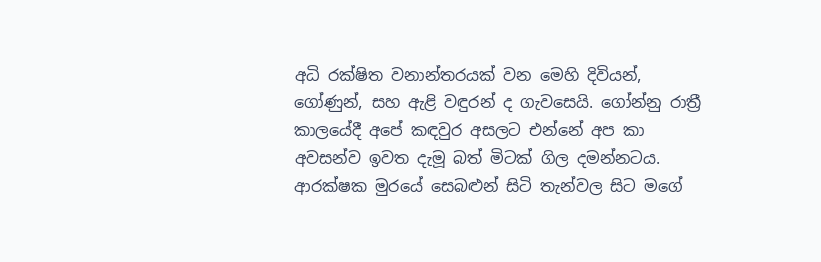අධි රක්ෂිත වනාන්තරයක් වන මෙහි දිවියන්, ගෝණුන්, සහ ඇළි වඳුරන් ද ගැවසෙයි. ගෝන්නු රාත්‍රී කාලයේදී අපේ කඳවුර අසලට එන්නේ අප කා අවසන්ව ඉවත දැමූ බත් මිටක් ගිල දමන්නටය. ආරක්ෂක මුරයේ සෙබළුන් සිටි තැන්වල සිට මගේ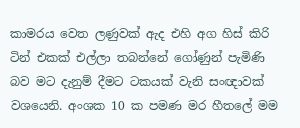කාමරය වෙත ලණුවක් ඇද එහි අග හිස් කිරි ටින් එකක් එල්ලා තබන්නේ ගෝණුන් පැමිණි බව මට දැනුම් දීමට ටකයක් වැනි සංඥාවක් වශයෙනි. අංශක 10 ක පමණ මර හීතලේ මම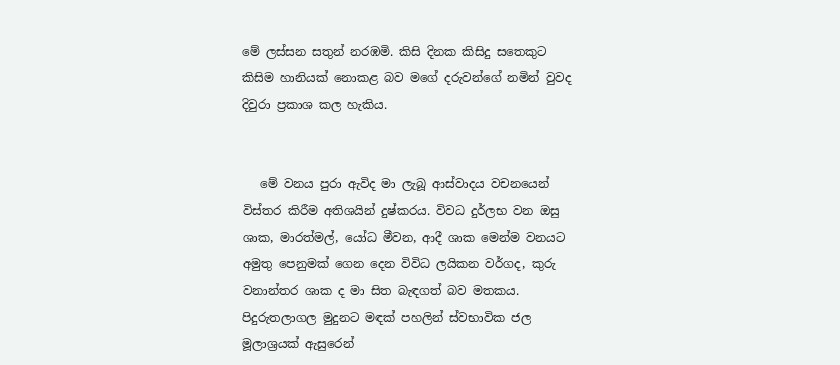මේ ලස්සන සතුන් නරඹමි. කිසි දිනක කිසිදු සතෙකුට කිසිම හානියක් නොකළ බව මගේ දරුවන්ගේ නමින් වුවද දිවුරා ප්‍රකාශ කල හැකිය.


   මේ වනය පුරා ඇවිද මා ලැබූ ආස්වාදය වචනයෙන් විස්තර කිරීම අතිශයින් දුෂ්කරය. විවධ දුර්ලභ වන ඔසු ශාක, මාරත්මල්, යෝධ මීවන, ආදී ශාක මෙන්ම වනයට අමුතු පෙනුමක් ගෙන දෙන විවිධ ලයිකන වර්ගද, කුරු වනාන්තර ශාක ද මා සිත බැඳගත් බව මතකය. පිදුරුතලාගල මුදුනට මඳක් පහලින් ස්වභාවික ජල මූලාශ්‍රයක් ඇසුරෙන්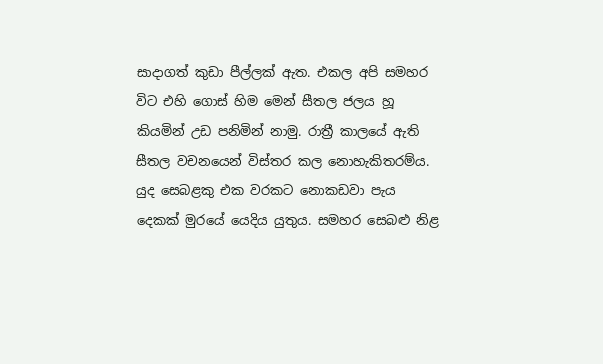සාදාගත් කුඩා පීල්ලක් ඇත. එකල අපි සමහර විට එහි ගොස් හිම මෙන් සීතල ජලය හූ කියමින් උඩ පනිමින් නාමු. රාත්‍රී කාලයේ ඇති සීතල වචනයෙන් විස්තර කල නොහැකිතරම්ය. යුද සෙබළකු එක වරකට නොකඩවා පැය දෙකක් මුරයේ යෙදිය යුතුය. සමහර සෙබළු නිළ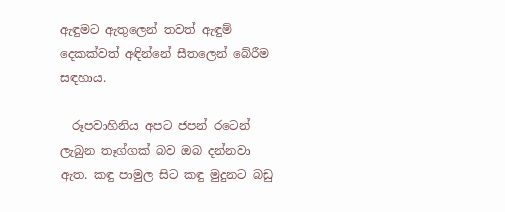ඇඳුමට ඇතුලෙන් තවත් ඇඳුම් දෙකක්වත් අඳින්නේ සීතලෙන් බේරීම සඳහාය.

  රූපවාහිනිය අපට ජපන් රටෙන් ලැබුන තෑග්ගක් බව ඔබ දන්නවා ඇත. කඳු පාමුල සිට කඳු මුදුනට බඩු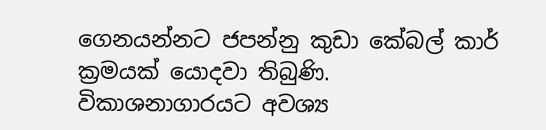ගෙනයන්නට ජපන්නු කුඩා කේබල් කාර් ක්‍රමයක් යොදවා තිබුණි. විකාශනාගාරයට අවශ්‍ය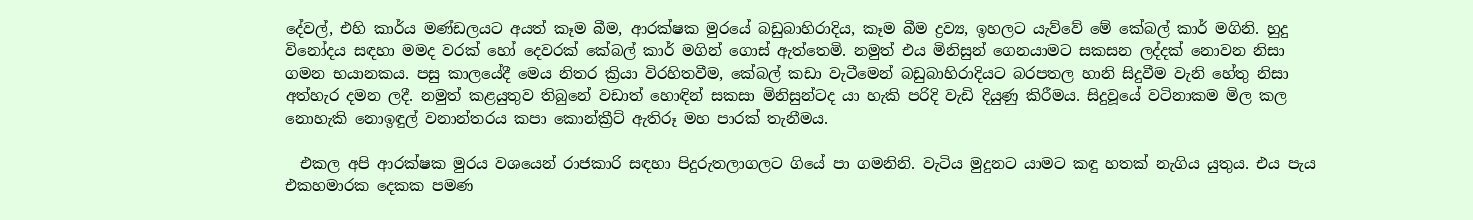දේවල්, එහි කාර්ය මණ්ඩලයට අයත් කෑම බීම, ආරක්ෂක මුරයේ බඩුබාහිරාදිය, කෑම බීම ද්‍රව්‍ය, ඉහලට යැව්වේ මේ කේබල් කාර් මගිනි. හුදු විනෝදය සඳහා මමද වරක් හෝ දෙවරක් කේබල් කාර් මගින් ගොස් ඇත්තෙමි. නමුත් එය මිනිසුන් ගෙනයාමට සකසන ලද්දක් නොවන නිසා ගමන භයානකය. පසු කාලයේදී මෙය නිතර ක්‍රියා විරහිතවීම, කේබල් කඩා වැටීමෙන් බඩුබාහිරාදියට බරපතල හානි සිදුවීම වැනි හේතු නිසා අත්හැර දමන ලදී. නමුත් කළයුතුව තිබුනේ වඩාත් හොඳින් සකසා මිනිසුන්ටද යා හැකි පරිදි වැඩි දියුණු කිරීමය. සිදුවූයේ වටිනාකම මිල කල නොහැකි නොඉඳුල් වනාන්තරය කපා කොන්ක්‍රීට් ඇතිරූ මහ පාරක් තැනීමය.

  එකල අපි ආරක්ෂක මුරය වශයෙන් රාජකාරි සඳහා පිදුරුතලාගලට ගියේ පා ගමනිනි. වැටිය මුදුනට යාමට කඳු හතක් නැගිය යුතුය. එය පැය එකහමාරක දෙකක පමණ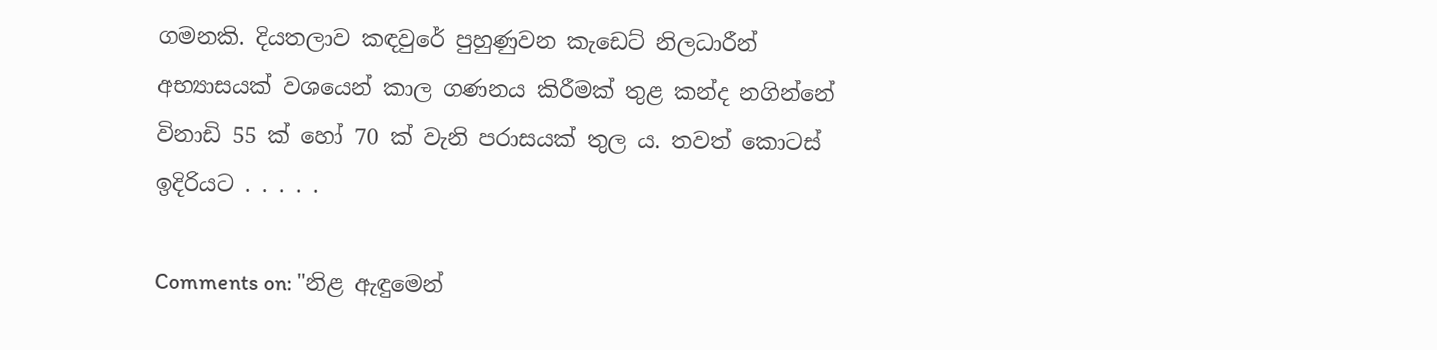ගමනකි. දියතලාව කඳවුරේ පුහුණුවන කැඩෙට් නිලධාරීන් අභ්‍යාසයක් වශයෙන් කාල ගණනය කිරීමක් තුළ කන්ද නගින්නේ විනාඩි 55 ක් හෝ 70 ක් වැනි පරාසයක් තුල ය. තවත් කොටස් ඉදිරියට . . . . .

Comments on: "නිළ ඇඳුමෙන්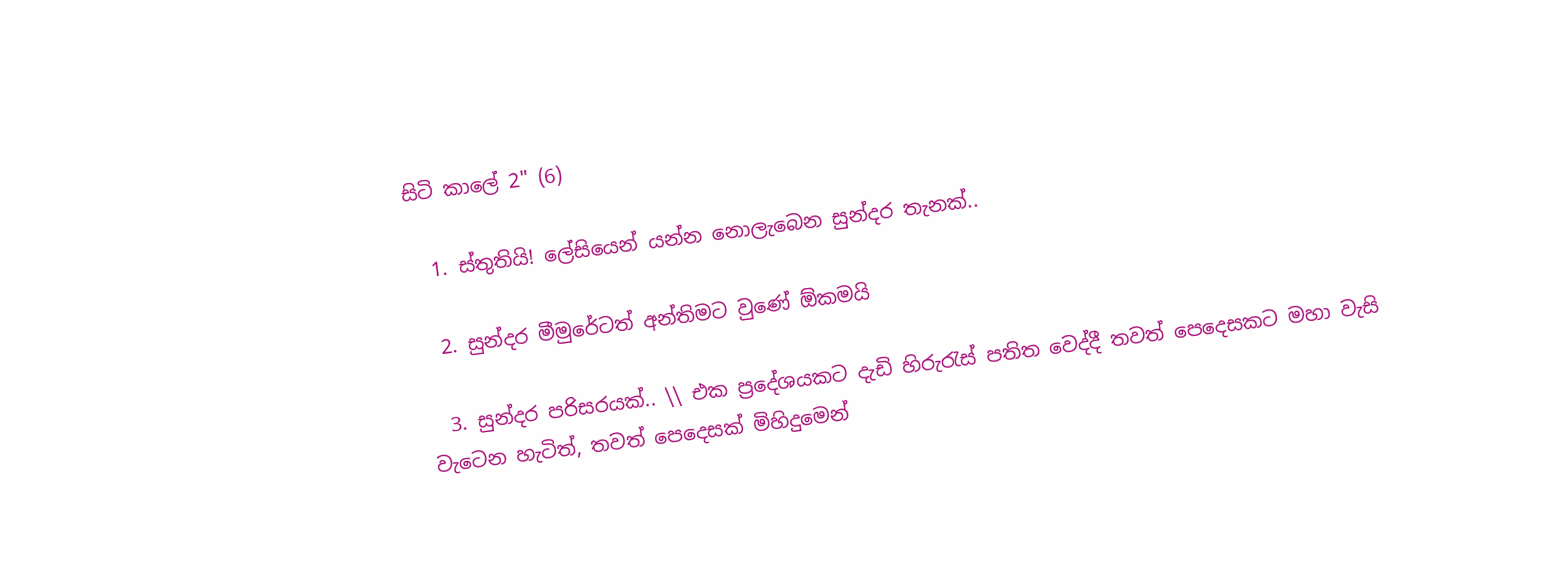සිටි කාලේ 2" (6)

  1. ස්තුතියි! ලේසියෙන් යන්න නොලැබෙන සුන්දර තැනක්..

  2. සුන්දර මීමුරේටත් අන්තිමට වුණේ ඕකමයි

  3. සුන්දර පරිසරයක්.. \\ එක ප්‍රදේශයකට දැඩි හිරුරැස් පතිත වෙද්දී තවත් පෙදෙසකට මහා වැසි වැටෙන හැටිත්, තවත් පෙදෙසක් මිහිදුමෙන්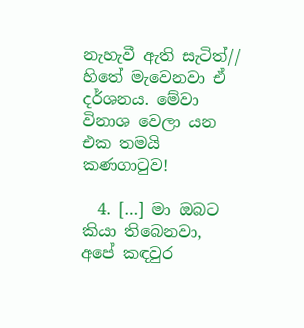නැහැවී ඇති සැටිත්// හිතේ මැවෙනවා ඒ දර්ශනය. මේවා විනාශ වෙලා යන එක තමයි කණගාටුව!

  4. […] මා ඔබට කියා තිබෙනවා, අපේ කඳවුර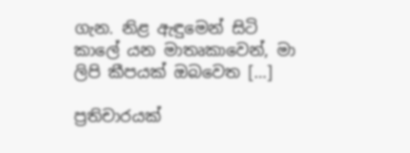ගැන. නිළ ඇඳුමෙන් සිටි කාලේ යන මාතෘකාවෙන්, මා ලිපි කීපයක් ඔබවෙත […]

ප්‍රතිචාරයක්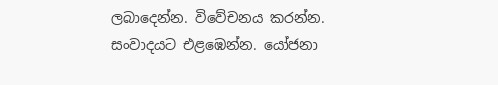ලබාදෙන්න. විවේචනය කරන්න. සංවාදයට එළඹෙන්න. යෝජනා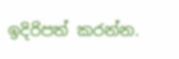ඉදිරිපත් කරන්න.